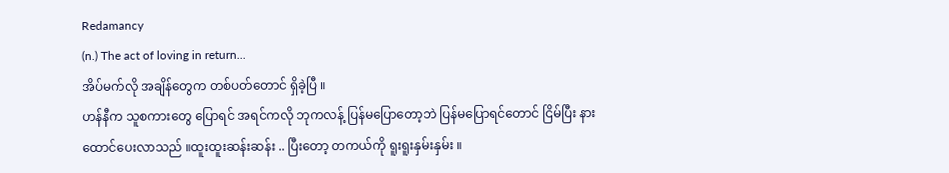Redamancy
(n.) The act of loving in return...
အိပ်မက်လို အချိန်တွေက တစ်ပတ်တောင် ရှိခဲ့ပြီ ။
ဟန်နီက သူစကားတွေ ပြောရင် အရင်ကလို ဘုကလန့် ပြန်မပြောတော့ဘဲ ပြန်မပြောရင်တောင် ငြိမ်ပြီး နားထောင်ပေးလာသည် ။ထူးထူးဆန်းဆန်း .. ပြီးတော့ တကယ်ကို ရူးရူးနှမ်းနှမ်း ။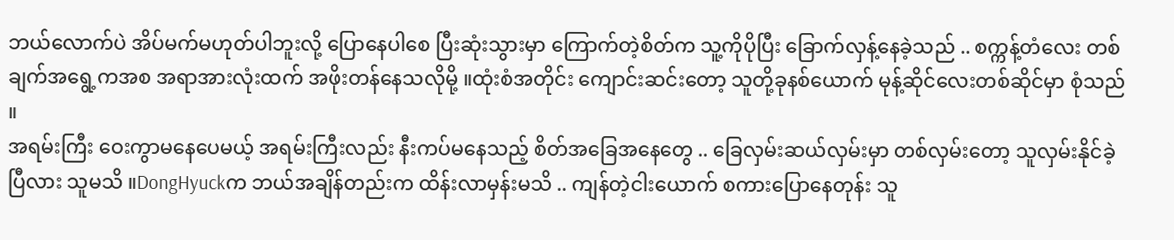ဘယ်လောက်ပဲ အိပ်မက်မဟုတ်ပါဘူးလို့ ပြောနေပါစေ ပြီးဆုံးသွားမှာ ကြောက်တဲ့စိတ်က သူ့ကိုပိုပြီး ခြောက်လှန့်နေခဲ့သည် .. စက္ကန့်တံလေး တစ်ချက်အရွေ့ကအစ အရာအားလုံးထက် အဖိုးတန်နေသလိုမို့ ။ထုံးစံအတိုင်း ကျောင်းဆင်းတော့ သူတို့ခုနစ်ယောက် မုန့်ဆိုင်လေးတစ်ဆိုင်မှာ စုံသည် ။
အရမ်းကြီး ဝေးကွာမနေပေမယ့် အရမ်းကြီးလည်း နီးကပ်မနေသည့် စိတ်အခြေအနေတွေ .. ခြေလှမ်းဆယ်လှမ်းမှာ တစ်လှမ်းတော့ သူလှမ်းနိုင်ခဲ့ပြီလား သူမသိ ။DongHyuckက ဘယ်အချိန်တည်းက ထိန်းလာမှန်းမသိ .. ကျန်တဲ့ငါးယောက် စကားပြောနေတုန်း သူ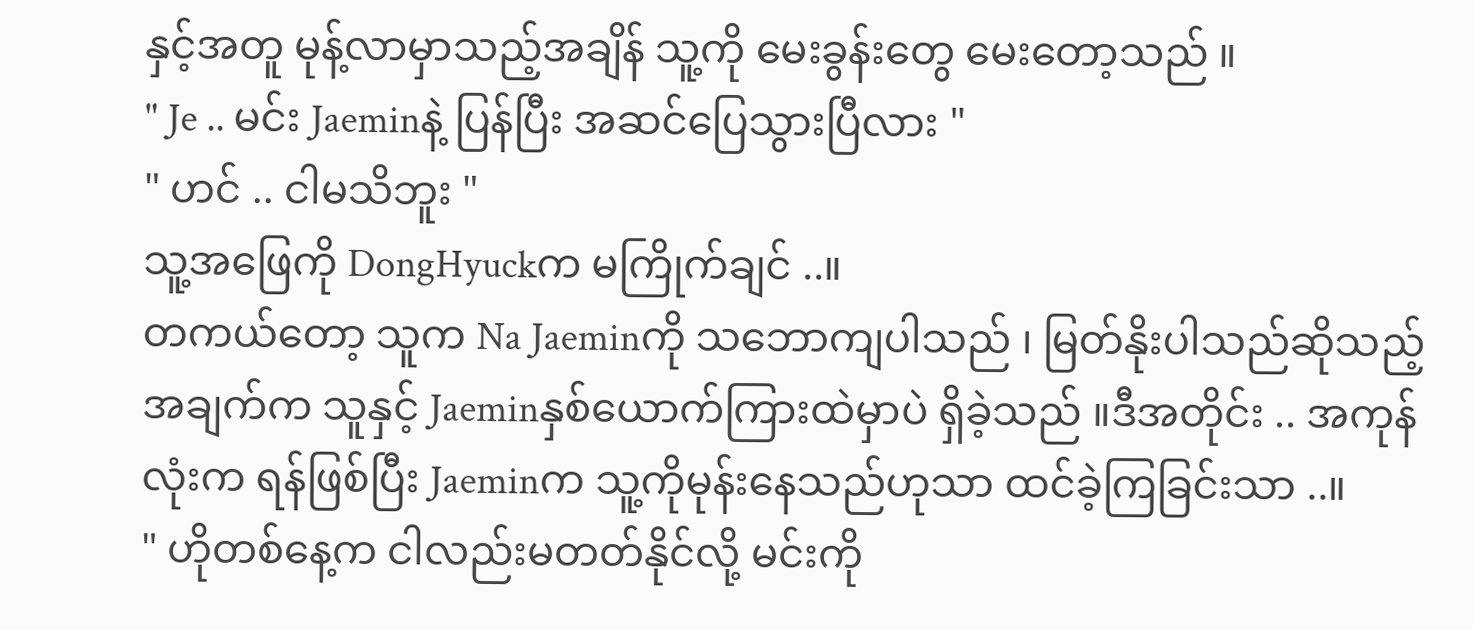နှင့်အတူ မုန့်လာမှာသည့်အချိန် သူ့ကို မေးခွန်းတွေ မေးတော့သည် ။
" Je .. မင်း Jaeminနဲ့ ပြန်ပြီး အဆင်ပြေသွားပြီလား "
" ဟင် .. ငါမသိဘူး "
သူ့အဖြေကို DongHyuckက မကြိုက်ချင် ..။
တကယ်တော့ သူက Na Jaeminကို သဘောကျပါသည် ၊ မြတ်နိုးပါသည်ဆိုသည့် အချက်က သူနှင့် Jaeminနှစ်ယောက်ကြားထဲမှာပဲ ရှိခဲ့သည် ။ဒီအတိုင်း .. အကုန်လုံးက ရန်ဖြစ်ပြီး Jaeminက သူ့ကိုမုန်းနေသည်ဟုသာ ထင်ခဲ့ကြခြင်းသာ ..။
" ဟိုတစ်နေ့က ငါလည်းမတတ်နိုင်လို့ မင်းကို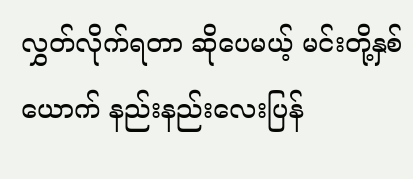လွှတ်လိုက်ရတာ ဆိုပေမယ့် မင်းတို့နှစ်ယောက် နည်းနည်းလေးပြန်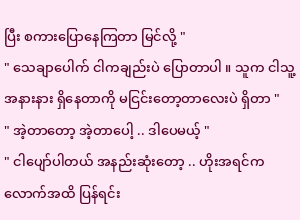ပြီး စကားပြောနေကြတာ မြင်လို့ "
" သေချာပေါက် ငါကချည်းပဲ ပြောတာပါ ။ သူက ငါသူ့အနားနား ရှိနေတာကို မငြင်းတော့တာလေးပဲ ရှိတာ "
" အဲ့တာတော့ အဲ့တာပေါ့ .. ဒါပေမယ့် "
" ငါပျော်ပါတယ် အနည်းဆုံးတော့ .. ဟိုးအရင်ကလောက်အထိ ပြန်ရင်း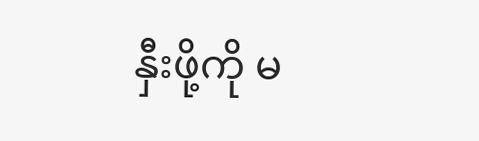နှီးဖို့ကို မ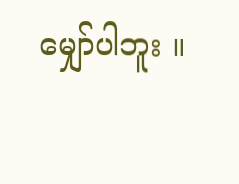မျှော်ပါဘူး ။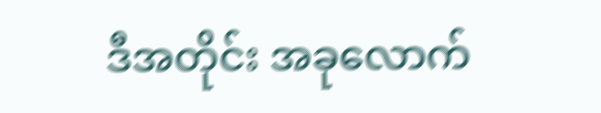ဒီအတိုင်း အခုလောက်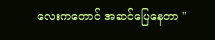လေးကတောင် အဆင်ပြေနေတာ "